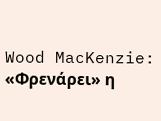Wood MacKenzie: «Φρενάρει» η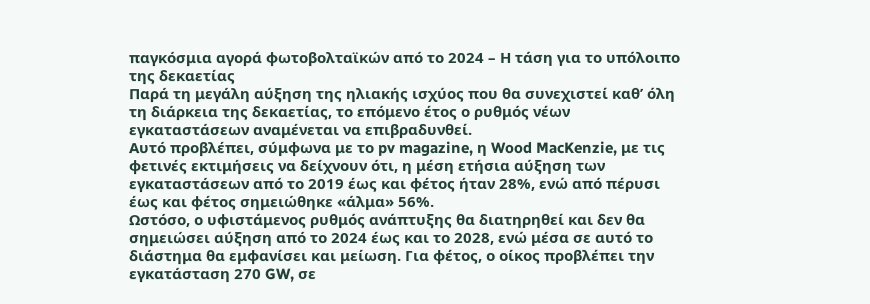παγκόσμια αγορά φωτοβολταϊκών από το 2024 – Η τάση για το υπόλοιπο της δεκαετίας
Παρά τη μεγάλη αύξηση της ηλιακής ισχύος που θα συνεχιστεί καθ’ όλη τη διάρκεια της δεκαετίας, το επόμενο έτος ο ρυθμός νέων εγκαταστάσεων αναμένεται να επιβραδυνθεί.
Αυτό προβλέπει, σύμφωνα με το pv magazine, η Wood MacKenzie, με τις φετινές εκτιμήσεις να δείχνουν ότι, η μέση ετήσια αύξηση των εγκαταστάσεων από το 2019 έως και φέτος ήταν 28%, ενώ από πέρυσι έως και φέτος σημειώθηκε «άλμα» 56%.
Ωστόσο, ο υφιστάμενος ρυθμός ανάπτυξης θα διατηρηθεί και δεν θα σημειώσει αύξηση από το 2024 έως και το 2028, ενώ μέσα σε αυτό το διάστημα θα εμφανίσει και μείωση. Για φέτος, ο οίκος προβλέπει την εγκατάσταση 270 GW, σε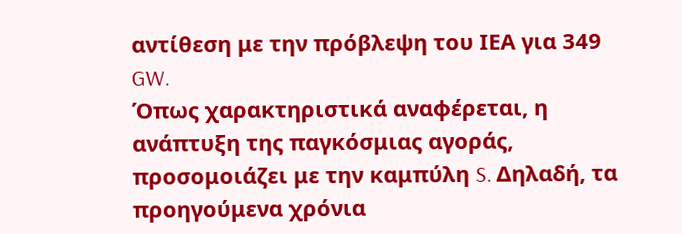αντίθεση με την πρόβλεψη του ΙΕΑ για 349 GW.
Όπως χαρακτηριστικά αναφέρεται, η ανάπτυξη της παγκόσμιας αγοράς, προσομοιάζει με την καμπύλη S. Δηλαδή, τα προηγούμενα χρόνια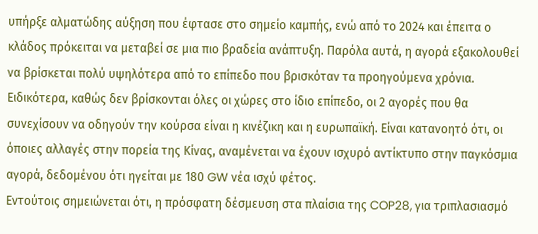υπήρξε αλματώδης αύξηση που έφτασε στο σημείο καμπής, ενώ από το 2024 και έπειτα ο κλάδος πρόκειται να μεταβεί σε μια πιο βραδεία ανάπτυξη. Παρόλα αυτά, η αγορά εξακολουθεί να βρίσκεται πολύ υψηλότερα από το επίπεδο που βρισκόταν τα προηγούμενα χρόνια.
Ειδικότερα, καθώς δεν βρίσκονται όλες οι χώρες στο ίδιο επίπεδο, οι 2 αγορές που θα συνεχίσουν να οδηγούν την κούρσα είναι η κινέζικη και η ευρωπαϊκή. Είναι κατανοητό ότι, οι όποιες αλλαγές στην πορεία της Κίνας, αναμένεται να έχουν ισχυρό αντίκτυπο στην παγκόσμια αγορά, δεδομένου ότι ηγείται με 180 GW νέα ισχύ φέτος.
Εντούτοις σημειώνεται ότι, η πρόσφατη δέσμευση στα πλαίσια της COP28, για τριπλασιασμό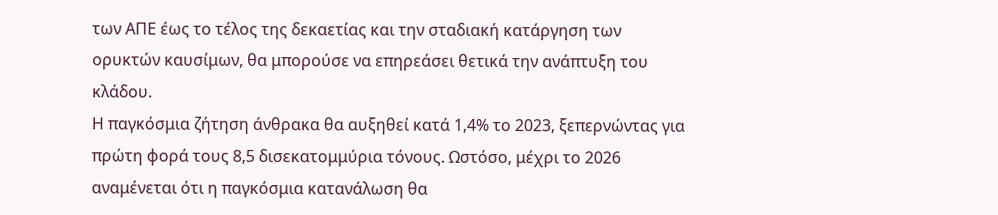των ΑΠΕ έως το τέλος της δεκαετίας και την σταδιακή κατάργηση των ορυκτών καυσίμων, θα μπορούσε να επηρεάσει θετικά την ανάπτυξη του κλάδου.
Η παγκόσμια ζήτηση άνθρακα θα αυξηθεί κατά 1,4% το 2023, ξεπερνώντας για πρώτη φορά τους 8,5 δισεκατομμύρια τόνους. Ωστόσο, μέχρι το 2026 αναμένεται ότι η παγκόσμια κατανάλωση θα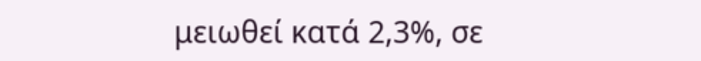μειωθεί κατά 2,3%, σε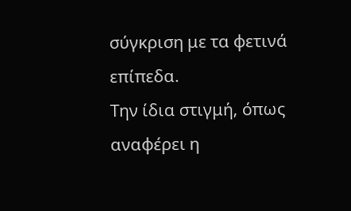σύγκριση με τα φετινά επίπεδα.
Την ίδια στιγμή, όπως αναφέρει η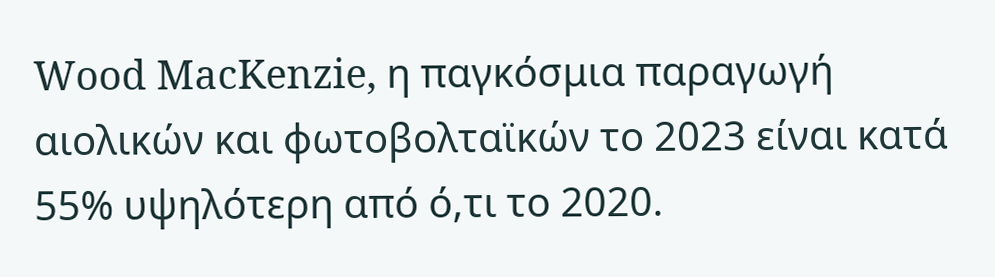Wood MacKenzie, η παγκόσμια παραγωγή αιολικών και φωτοβολταϊκών το 2023 είναι κατά 55% υψηλότερη από ό,τι το 2020.